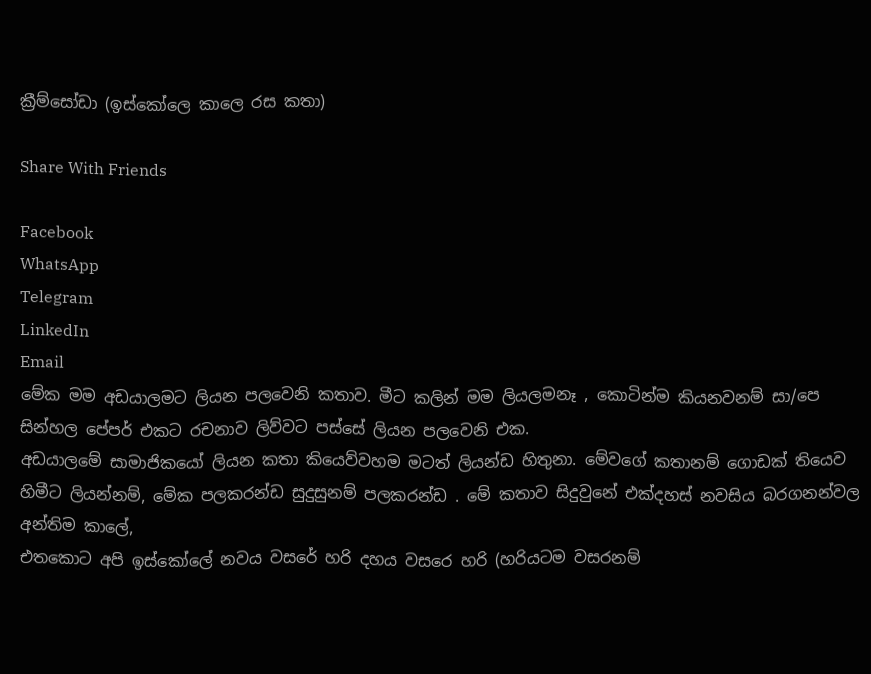ක්‍රීම්සෝඩා (ඉස්කෝලෙ කාලෙ රස කතා)

Share With Friends

Facebook
WhatsApp
Telegram
LinkedIn
Email
මේක මම අඩයාලමට ලියන පලවෙනි කතාව. මීට කලින් මම ලියලමනෑ , කොටින්ම කියනවනම් සා/පෙ සින්හල පේපර් එකට රචනාව ලිව්වට පස්සේ ලියන පලවෙනි එක.
අඩයාලමේ සාමාජිකයෝ ලියන කතා කියෙව්වහම මටත් ලියන්ඩ හිතුනා. මේවගේ කතානම් ගොඩක් තියෙව හිමීට ලියන්නම්, මේක පලකරන්ඩ සුදුසුනම් පලකරන්ඩ . මේ කතාව සිදුවුනේ එක්දහස් නවසිය බරගනන්වල අන්තිම කාලේ,
එතකොට අපි ඉස්කෝලේ නවය වසරේ හරි දහය වසරෙ හරි (හරියටම වසරනම්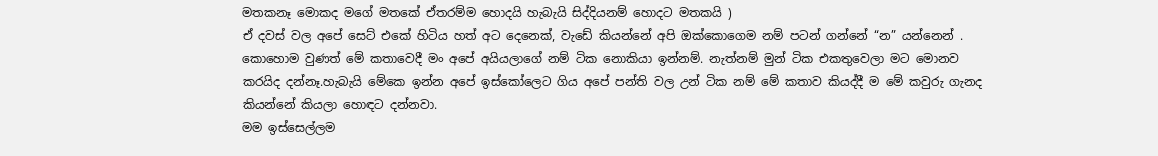මතකනෑ මොකද මගේ මතකේ ඒතරම්ම හොදයි හැබැයි සිද්දියනම් හොදට මතකයි )
ඒ දවස් වල අපේ සෙට් එකේ හිටිය හත් අට දෙනෙක්, වැඩේ කියන්නේ අපි ඔක්කොගෙම නම් පටන් ගන්නේ “න” යන්නෙන් . කොහොම වුණත් මේ කතාවෙදී මං අපේ අයියලාගේ නම් ටික නොකියා ඉන්නම්. නැත්නම් මුන් ටික එකතුවෙලා මට මොනව කරයිද දන්නෑ.හැබැයි මේකෙ ඉන්න අපේ ඉස්කෝලෙට ගිය අපේ පන්ති වල උන් ටික නම් මේ කතාව කියද්දී ම මේ කවුරු ගැනද කියන්නේ කියලා හොඳට දන්නවා.
මම ඉස්සෙල්ලම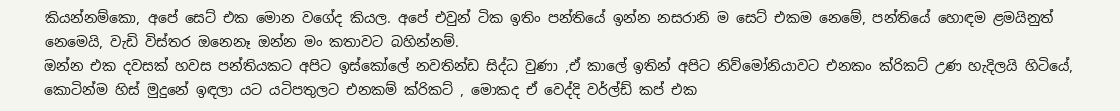කියන්නම්කො, අපේ සෙට් එක මොන වගේද කියල. අපේ එවුන් ටික ඉතිං පන්තියේ ඉන්න නසරානි ම සෙට් එකම නෙමේ, පන්තියේ හොඳම ළමයිනුත් නෙමෙයි, වැඩි විස්තර ඔනෙනෑ ඔන්න මං කතාවට බහින්නම්.
ඔන්න එක දවසක් හවස පන්තියකට අපිට ඉස්කෝලේ නවතින්ඩ සිද්ධ වුණා ,ඒ කාලේ ඉතින් අපිට නිව්මෝනියාවට එනකං ක්රිකට් උණ හැදිලයි හිටියේ, කොටින්ම හිස් මුදුනේ ඉඳලා යට යටිපතුලට එනකම් ක්රිකට් , මොකද ඒ වෙද්දි වර්ල්ඩ් කප් එක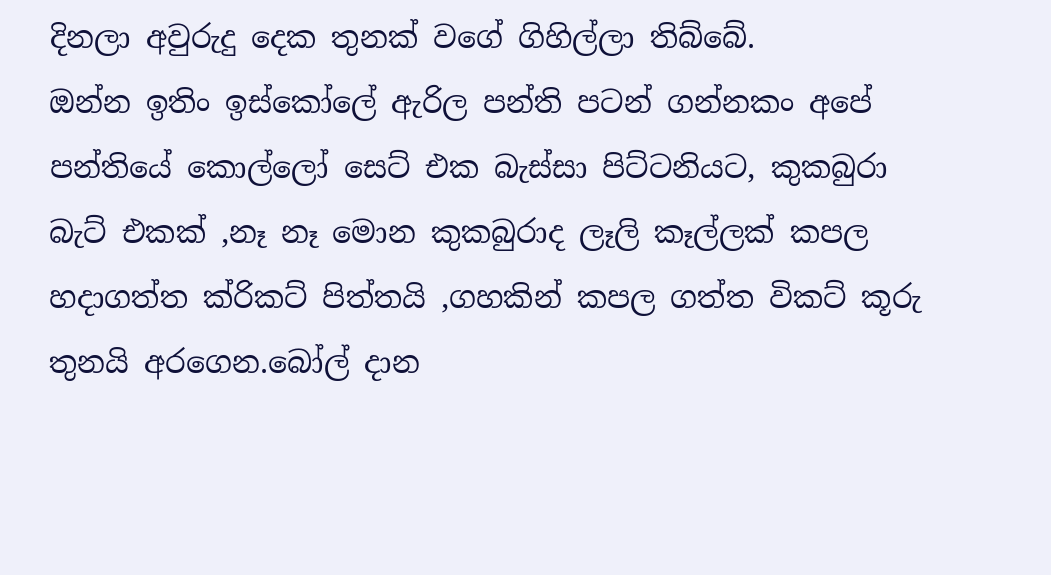දිනලා අවුරුදු දෙක තුනක් වගේ ගිහිල්ලා තිබ්බේ.
ඔන්න ඉතිං ඉස්කෝලේ ඇරිල පන්ති පටන් ගන්නකං අපේ පන්තියේ කොල්ලෝ සෙට් එක බැස්සා පිට්ටනියට, කුකබුරා බැට් එකක් ,නෑ නෑ මොන කුකබුරාද ලෑලි කෑල්ලක් කපල හදාගත්ත ක්රිකට් පිත්තයි ,ගහකින් කපල ගත්ත විකට් කූරු තුනයි අරගෙන.බෝල් දාන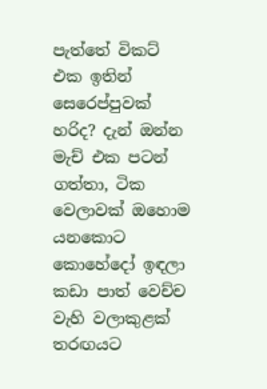පැත්තේ විකට් එක ඉතින් සෙරෙප්පුවක් හරිද? දැන් ඔන්න මැච් එක පටන් ගත්තා, ටික වෙලාවක් ඔහොම යනකොට කොහේදෝ ඉඳලා කඩා පාත් වෙච්ච වැහි වලාකුළක් තරඟයට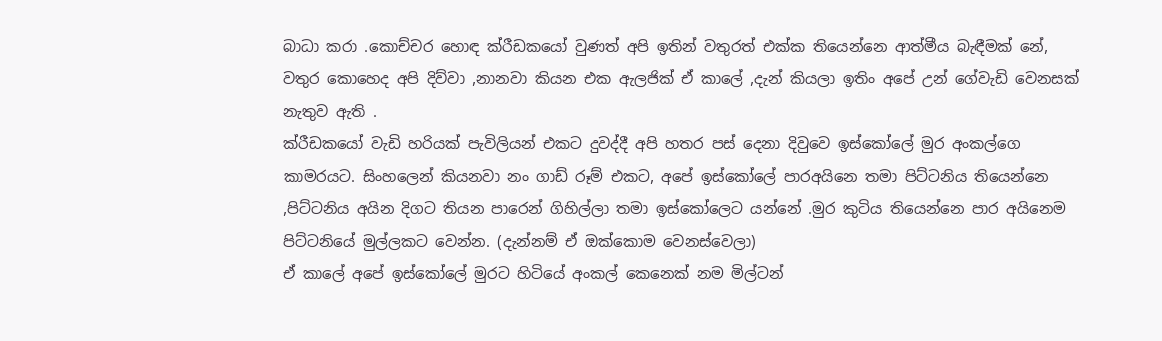බාධා කරා .කොච්චර හොඳ ක්රීඩකයෝ වුණත් අපි ඉතින් වතුරත් එක්ක තියෙන්නෙ ආත්මීය බැඳීමක් නේ, වතුර කොහෙද අපි දිව්වා ,නානවා කියන එක ඇලජික් ඒ කාලේ ,දැන් කියලා ඉතිං අපේ උන් ගේවැඩි වෙනසක් නැතුව ඇති .
ක්රීඩකයෝ වැඩි හරියක් පැවිලියන් එකට දුවද්දී අපි හතර පස් දෙනා දිවුවෙ ඉස්කෝලේ මුර අංකල්ගෙ කාමරයට. සිංහලෙන් කියනවා නං ගාඩ් රූම් එකට, අපේ ඉස්කෝලේ පාරඅයිනෙ තමා පිට්ටනිය තියෙන්නෙ ,පිට්ටනිය අයින දිගට තියන පාරෙන් ගිහිල්ලා තමා ඉස්කෝලෙට යන්නේ .මුර කුටිය තියෙන්නෙ පාර අයිනෙම පිට්ටනියේ මුල්ලකට වෙන්න. (දැන්නම් ඒ ඔක්කොම වෙනස්වෙලා)
ඒ කාලේ අපේ ඉස්කෝලේ මුරට හිටියේ අංකල් කෙනෙක් නම මිල්ටන්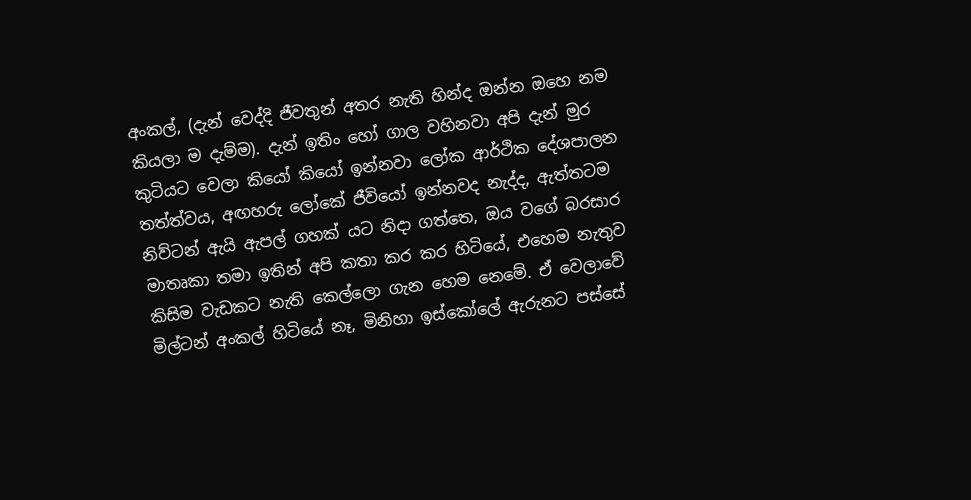අංකල්, (දැන් වෙද්දි ජීවතුන් අතර නැති හින්ද ඔන්න ඔහෙ නම කියලා ම දැම්ම). දැන් ඉතිං හෝ ගාල වහිනවා අපි දැන් මුර කුටියට වෙලා කියෝ කියෝ ඉන්නවා ලෝක ආර්ථික දේශපාලන තත්ත්වය, අඟහරු ලෝකේ ජීවියෝ ඉන්නවද නැද්ද, ඇත්තටම නිව්ටන් ඇයි ඇපල් ගහක් යට නිදා ගත්තෙ, ඔය වගේ බරසාර මාතෘකා තමා ඉතින් අපි කතා කර කර හිටියේ, එහෙම නැතුව කිසිම වැඩකට නැති කෙල්ලො ගැන හෙම නෙමේ. ඒ වෙලාවේ මිල්ටන් අංකල් හිටියේ නෑ, මිනිහා ඉස්කෝලේ ඇරුනට පස්සේ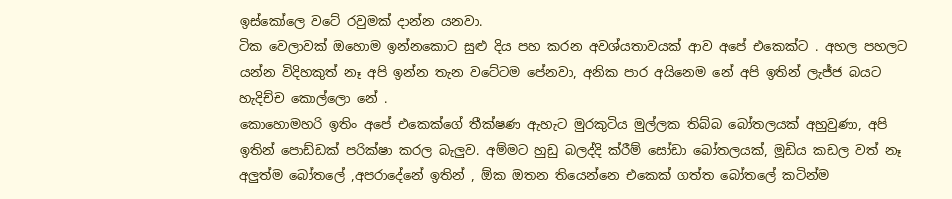ඉස්කෝලෙ වටේ රවුමක් දාන්න යනවා.
ටික වෙලාවක් ඔහොම ඉන්නකොට සුළු දිය පහ කරන අවශ්යතාවයක් ආව අපේ එකෙක්ට . අහල පහලට යන්න විදිහකුත් නෑ අපි ඉන්න තැන වටේටම පේනවා, අනික පාර අයිනෙම නේ අපි ඉතින් ලැජ්ජ බයට හැදිච්ච කොල්ලො නේ .
කොහොමහරි ඉතිං අපේ එකෙක්ගේ තීක්ෂණ ඇහැට මුරකුටිය මුල්ලක තිබ්බ බෝතලයක් අහුවුණා, අපි ඉතින් පොඩ්ඩක් පරික්ෂා කරල බැලුව. අම්මට හුඩු බලද්දි ක්රීම් සෝඩා බෝතලයක්, මූඩිය කඩල වත් නෑ අලුත්ම බෝතලේ ,අපරාදේනේ ඉතින් , ඕක ඔතන තියෙන්නෙ එකෙක් ගත්ත බෝතලේ කටින්ම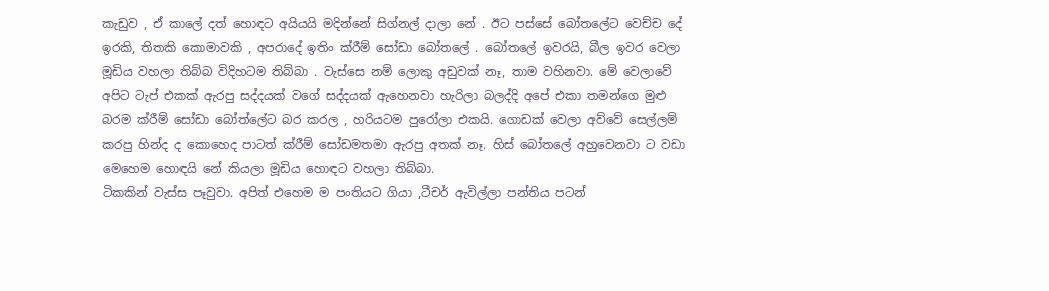කැඩුව , ඒ කාලේ දත් හොඳට අයියයි මදින්නේ සිග්නල් දාලා නේ . ඊට පස්සේ බෝතලේට වෙච්ච දේ ඉරකි, තිතකි කොමාවකි , අපරාදේ ඉතිං ක්රීම් සෝඩා බෝතලේ . බෝතලේ ඉවරයි, බීල ඉවර වෙලා මූඩිය වහලා තිබ්බ විදිහටම තිබ්බා . වැස්සෙ නම් ලොකු අඩුවක් නෑ, තාම වහිනවා. මේ වෙලාවේ අපිට ටැප් එකක් ඇරපු සද්දයක් වගේ සද්දයක් ඇහෙනවා හැරිලා බලද්දි අපේ එකා තමන්ගෙ මුළු බරම ක්රීම් සෝඩා බෝත්ලේට බර කරල , හරියටම පුරෝලා එකයි. ගොඩක් වෙලා අව්වේ සෙල්ලම් කරපු හින්ද ද කොහෙද පාටත් ක්රීම් සෝඩමතමා ඇරපු අතක් නෑ. හිස් බෝතලේ අහුවෙනවා ට වඩා මෙහෙම හොඳයි නේ කියලා මූඩිය හොඳට වහලා තිබ්බා.
ටිකකින් වැස්ස පෑවුවා. අපිත් එහෙම ම පංතියට ගියා ,ටීචර් ඇවිල්ලා පන්තිය පටන්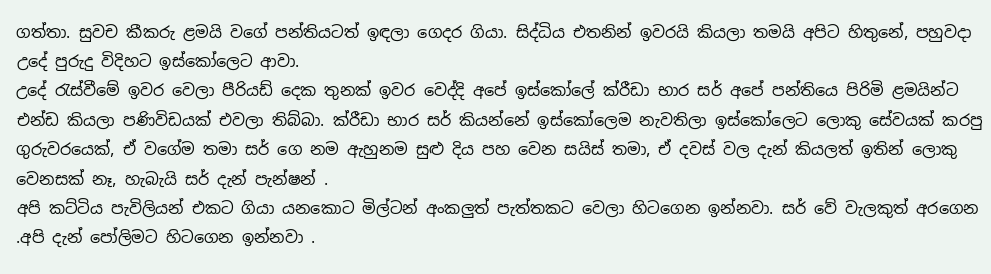ගත්තා. සුවච කීකරු ළමයි වගේ පන්තියටත් ඉඳලා ගෙදර ගියා. සිද්ධිය එතනින් ඉවරයි කියලා තමයි අපිට හිතුනේ, පහුවදා උදේ පුරුදු විදිහට ඉස්කෝලෙට ආවා.
උදේ රැස්වීමේ ඉවර වෙලා පීරියඩ් දෙක තුනක් ඉවර වෙද්දි අපේ ඉස්කෝලේ ක්රීඩා භාර සර් අපේ පන්තියෙ පිරිමි ළමයින්ට එන්ඩ කියලා පණිවිඩයක් එවලා තිබ්බා. ක්රීඩා භාර සර් කියන්නේ ඉස්කෝලෙම නැවතිලා ඉස්කෝලෙට ලොකු සේවයක් කරපු ගුරුවරයෙක්, ඒ වගේම තමා සර් ගෙ නම ඇහුනම සුළු දිය පහ වෙන සයිස් තමා, ඒ දවස් වල දැන් කියලත් ඉතින් ලොකු වෙනසක් නෑ, හැබැයි සර් දැන් පැන්ෂන් .
අපි කට්ටිය පැවිලියන් එකට ගියා යනකොට මිල්ටන් අංකලුත් පැත්තකට වෙලා හිටගෙන ඉන්නවා. සර් වේ වැලකුත් අරගෙන .අපි දැන් පෝලිමට හිටගෙන ඉන්නවා .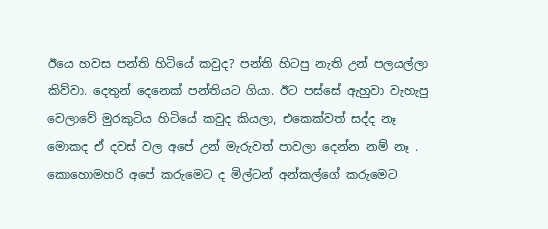ඊයෙ හවස පන්ති හිටියේ කවුද? පන්ති හිටපු නැති උන් පලයල්ලා කිව්වා. දෙතුන් දෙනෙක් පන්තියට ගියා. ඊට පස්සේ ඇහුවා වැහැපු වෙලාවේ මුරකුටිය හිටියේ කවුද කියලා, එකෙක්වත් සද්ද නෑ මොකද ඒ දවස් වල අපේ උන් මැරුවත් පාවලා දෙන්න නම් නෑ .
කොහොමහරි අපේ කරුමෙට ද මිල්ටන් අන්කල්ගේ කරුමෙට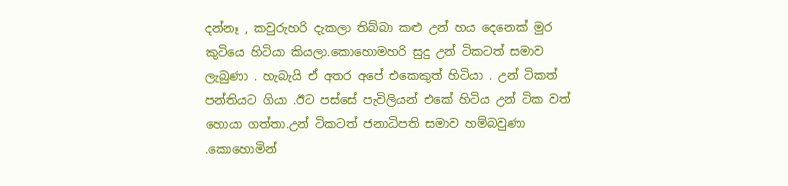දන්නෑ , කවුරුහරි දැකලා තිබ්බා කළු උන් හය දෙනෙක් මුර කුටියෙ හිටියා කියලා.කොහොමහරි සුදු උන් ටිකටත් සමාව ලැබුණා . හැබැයි ඒ අතර අපේ එකෙකුත් හිටියා . උන් ටිකත් පන්තියට ගියා .ඊට පස්සේ පැවිලියන් එකේ හිටිය උන් ටික වත් හොයා ගත්තා.උන් ටිකටත් ජනාධිපති සමාව හම්බවුණා .කොහොමින්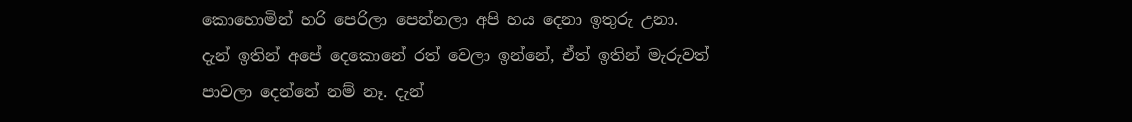කොහොමින් හරි පෙරිලා පෙන්නලා අපි හය දෙනා ඉතුරු උනා.
දැන් ඉතින් අපේ දෙකොනේ රත් වෙලා ඉන්නේ, ඒත් ඉතින් මැරුවත් පාවලා දෙන්නේ නම් නෑ. දැන්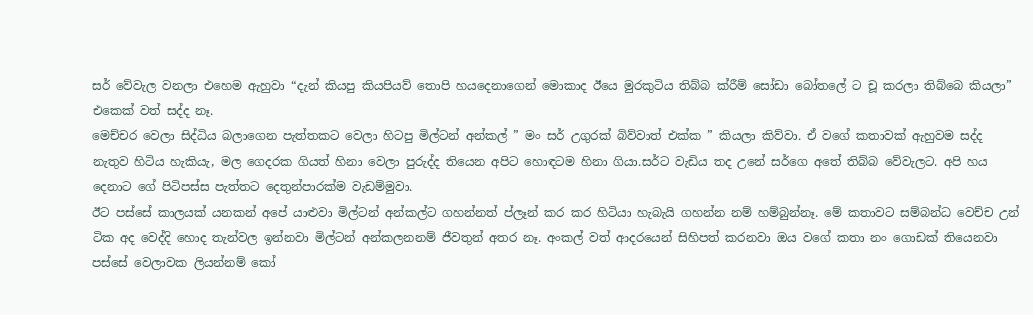සර් වේවැල වනලා එහෙම ඇහුවා “දැන් කියපු කියපියව් තොපි හයදෙනාගෙන් මොකාද ඊයෙ මුරකුටිය තිබ්බ ක්රීම් සෝඩා බෝතලේ ට චූ කරලා තිබ්බෙ කියලා” එකෙක් වත් සද්ද නෑ.
මෙච්චර වෙලා සිද්ධිය බලාගෙන පැත්තකට වෙලා හිටපු මිල්ටන් අන්කල් ” මං සර් උගුරක් බිව්වාත් එක්ක ” කියලා කිව්වා. ඒ වගේ කතාවක් ඇහුවම සද්ද නැතුව හිටිය හැකියැ, මල ගෙදරක ගියත් හිනා වෙලා පුරුද්ද තියෙන අපිට හොඳටම හිනා ගියා.සර්ට වැඩිය තද උනේ සර්ගෙ අතේ තිබ්බ වේවැලට. අපි හය දෙනාට ගේ පිටිපස්ස පැත්තට දෙතුන්පාරක්ම වැඩම්මුවා.
ඊට පස්සේ කාලයක් යනකන් අපේ යාළුවා මිල්ටන් අන්කල්ට ගහන්නත් ප්ලෑන් කර කර හිටියා හැබැයි ගහන්න නම් හම්බුන්නෑ. මේ කතාවට සම්බන්ධ වෙච්ච උන් ටික අද වෙද්දි හොද තැන්වල ඉන්නවා මිල්ටන් අන්කලනනම් ජීවතුන් අතර නෑ. අංකල් වත් ආදරයෙන් සිහිපත් කරනවා ඔය වගේ කතා නං ගොඩක් තියෙනවා පස්සේ වෙලාවක ලියන්නම් කෝ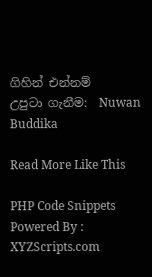ගිහින් එන්නම්
උපුටා ගැනීම:  Nuwan Buddika

Read More Like This

PHP Code Snippets Powered By : XYZScripts.com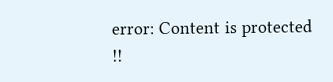error: Content is protected !!